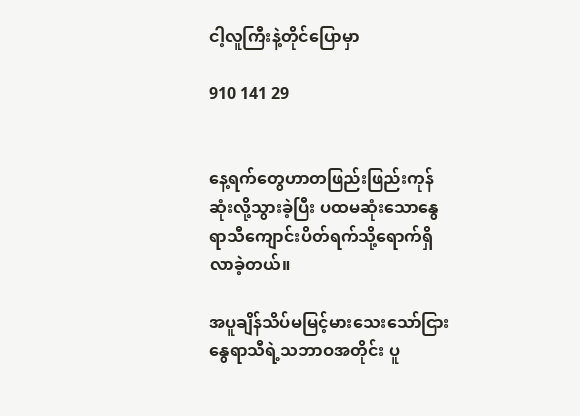ငါ့လူကြီးနဲ့တိုင်ပြောမှာ

910 141 29


နေ့ရက်တွေဟာတဖြည်းဖြည်းကုန်ဆုံးလို့သွားခဲ့ပြီး ပထမဆုံးသောနွေရာသီကျောင်းပိတ်ရက်သို့ရောက်ရှိလာခဲ့တယ်။

အပူချိန်သိပ်မမြင့်မားသေးသော်ငြား နွေရာသီရဲ့သဘာဝအတိုင်း ပူ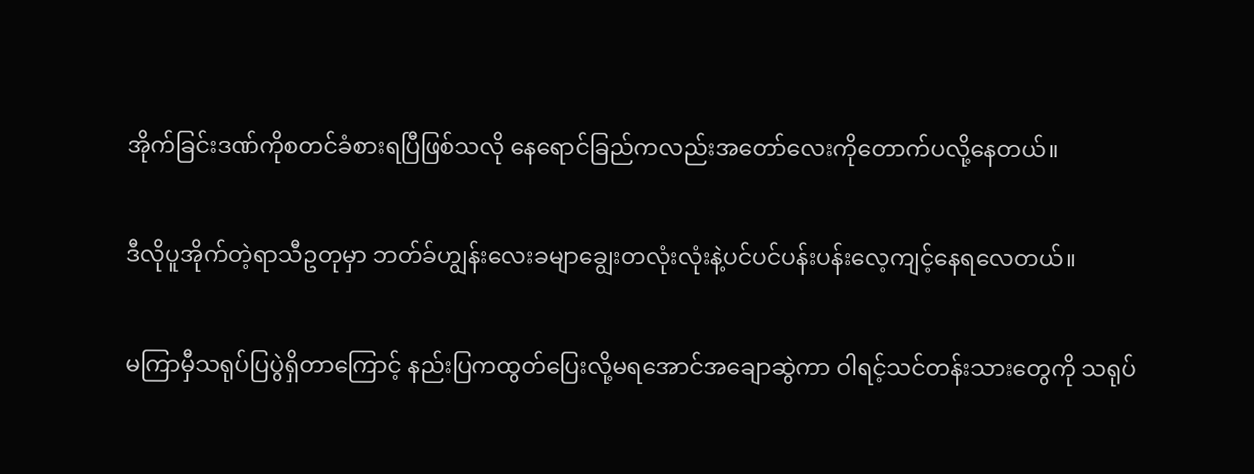အိုက်ခြင်းဒဏ်ကိုစတင်ခံစားရပြီဖြစ်သလို နေရောင်ခြည်ကလည်းအတော်လေးကိုတောက်ပလို့နေတယ်။

ဒီလိုပူအိုက်တဲ့ရာသီဥတုမှာ ဘတ်ခ်ဟျွန်းလေးခမျာချွေးတလုံးလုံးနဲ့ပင်ပင်ပန်းပန်းလေ့ကျင့်နေရလေတယ်။

မကြာမှီသရုပ်ပြပွဲရှိတာကြောင့် နည်းပြကထွတ်ပြေးလို့မရအောင်အချောဆွဲကာ ဝါရင့်သင်တန်းသားတွေကို သရုပ်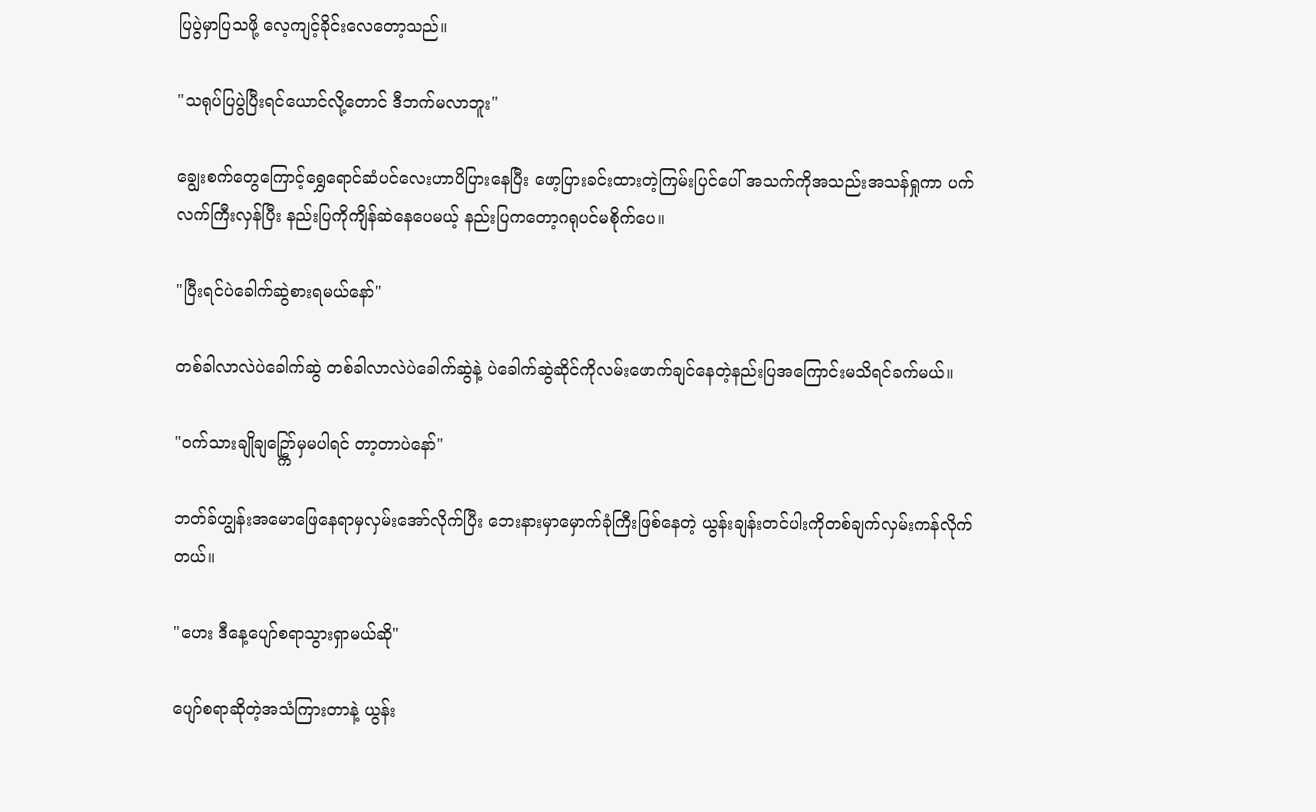ပြပွဲမှာပြသဖို့ လေ့ကျင့်ခိုင်းလေတော့သည်။

"သရုပ်ပြပွဲပြီးရင်ယောင်လို့တောင် ဒီဘက်မလာဘူး"

ချွေးစက်တွေကြောင့်ရွှေရောင်ဆံပင်လေးဟာပိပြားနေပြီး ဖော့ပြားခင်းထားတဲ့ကြမ်းပြင်ပေါ် အသက်ကိုအသည်းအသန်ရှုကာ ပက်လက်ကြီးလှန်ပြီး နည်းပြကိုကျိန်ဆဲနေပေမယ့် နည်းပြကတော့ဂရုပင်မစိုက်ပေ။

"ပြီးရင်ပဲခေါက်ဆွဲစားရမယ်နော်"

တစ်ခါလာလဲပဲခေါက်ဆွဲ တစ်ခါလာလဲပဲခေါက်ဆွဲနဲ့ ပဲခေါက်ဆွဲဆိုင်ကိုလမ်းဖောက်ချင်နေတဲ့နည်းပြအကြောင်းမသိရင်ခက်မယ်။

"ဝက်သားချိုချဥ္ကြော်မှမပါရင် တာ့တာပဲနော်"

ဘတ်ခ်ဟျွန်းအမောဖြေနေရာမှလှမ်းအော်လိုက်ပြီး ဘေးနားမှာမှောက်ခုံကြီးဖြစ်နေတဲ့ ယွန်းချန်းတင်ပါးကိုတစ်ချက်လှမ်းကန်လိုက်တယ်။

"ဟေး ဒီနေ့ပျော်စရာသွားရှာမယ်ဆို"

ပျော်စရာဆိုတဲ့အသံကြားတာနဲ့ ယွန်း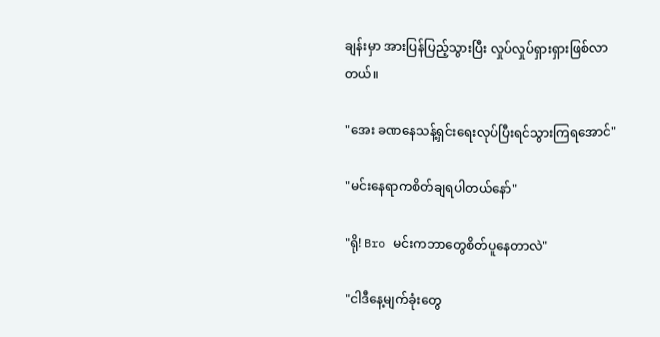ချန်းမှာ အားပြန်ပြည့်သွားပြီး လှုပ်လှုပ်ရှားရှားဖြစ်လာတယ်။

"အေး ခဏနေသန့်ရှင်းရေးလုပ်ပြီးရင်သွားကြရအောင်"

"မင်းနေရာကစိတ်ချရပါတယ်နော်"

"ရို! Bro မင်းကဘာတွေစိတ်ပူနေတာလဲ"

"ငါဒီနေ့မျက်ခုံးတွေ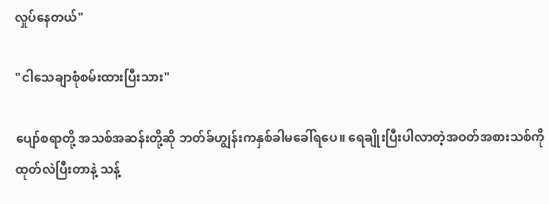လှုပ်နေတယ်"

"ငါသေချာစုံစမ်းထားပြီးသား"

ပျော်စရာတို့ အသစ်အဆန်းတို့ဆို ဘတ်ခ်ဟျွန်းကနှစ်ခါမခေါ်ရပေ။ ရေချိုးပြီးပါလာတဲ့အဝတ်အစားသစ်ကိုထုတ်လဲပြီးတာနဲ့ သန့်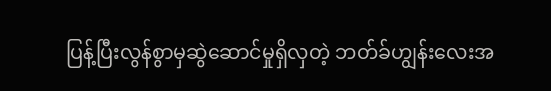ပြန့်ပြီးလွန်စွာမှဆွဲဆောင်မှုရှိလှတဲ့ ဘတ်ခ်ဟျွန်းလေးအ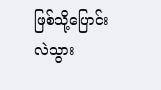ဖြစ်သို့ပြောင်းလဲသွား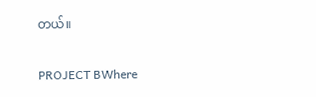တယ်။

PROJECT BWhere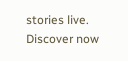stories live. Discover now